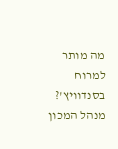מה מותר למרוח בסנדוויץ'? מנהל המכון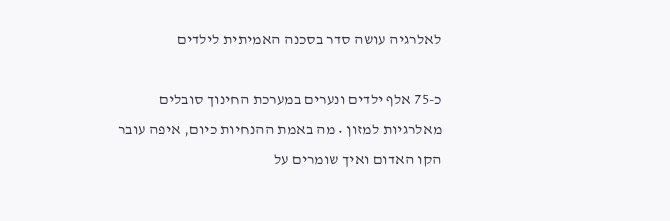לאלרגיה עושה סדר בסכנה האמיתית לילדים

כ-75 אלף ילדים ונערים במערכת החינוך סובלים מאלרגיות למזון • מה באמת ההנחיות כיום, איפה עובר הקו האדום ואיך שומרים על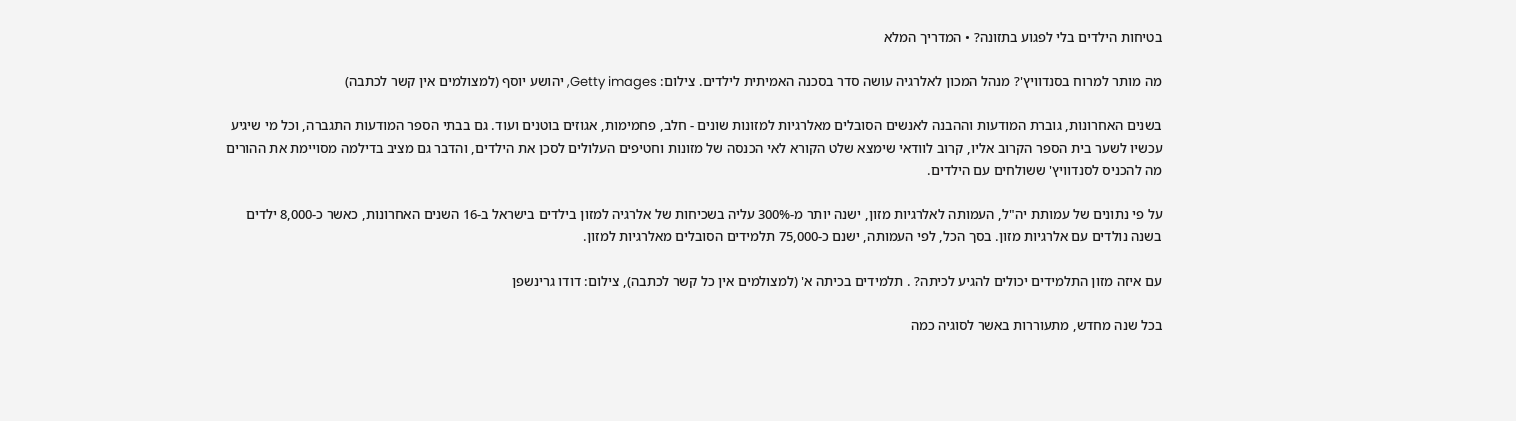בטיחות הילדים בלי לפגוע בתזונה? • המדריך המלא

מה מותר למרוח בסנדוויץ'? מנהל המכון לאלרגיה עושה סדר בסכנה האמיתית לילדים. צילום: Getty images, יהושע יוסף (למצולמים אין קשר לכתבה)

בשנים האחרונות, גוברת המודעות וההבנה לאנשים הסובלים מאלרגיות למזונות שונים - חלב, פחמימות, אגוזים בוטנים ועוד. גם בבתי הספר המודעות התגברה, וכל מי שיגיע עכשיו לשער בית הספר הקרוב אליו, קרוב לוודאי שימצא שלט הקורא לאי הכנסה של מזונות וחטיפים העלולים לסכן את הילדים, והדבר גם מציב בדילמה מסויימת את ההורים מה להכניס לסנדוויץ' ששולחים עם הילדים.

על פי נתונים של עמותת יה"ל, העמותה לאלרגיות מזון, ישנה יותר מ-300% עליה בשכיחות של אלרגיה למזון בילדים בישראל ב-16 השנים האחרונות, כאשר כ-8,000 ילדים בשנה נולדים עם אלרגיות מזון. בסך הכל, לפי העמותה, ישנם כ-75,000 תלמידים הסובלים מאלרגיות למזון.

עם איזה מזון התלמידים יכולים להגיע לכיתה? . תלמידים בכיתה א' (למצולמים אין כל קשר לכתבה), צילום: דודו גרינשפן

בכל שנה מחדש, מתעוררות באשר לסוגיה כמה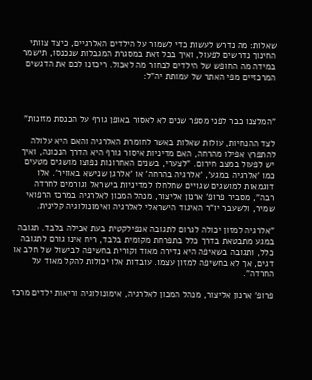שאלות: מה נדרש לעשות כדי לשמור על הילדים האלרגיים, כיצד צוותי החינוך נדרשים לפעול, ואיך בכל זאת במסגרת המגבלות שנכנסו, תישמר במידה מה החופש של הילדים לבחור מה לאכול. ריכזנו לכם את הדגשים המרכזיים מפי האתר של עמותת יה"ל:



"המלצנו כבר לפני מספר שנים לא לאסור באופן גורף על הכנסת מזונות"

לצד ההנחיות, עולות שאלות באשר לחומרת האלרגיה והאם היא עלולה להתפרץ אפילו מהרחה, האם מדיניות איסור גורף היא הדרך הנכונה, ואיך יש לפעול במצב חירום. "לצערי, בשנים האחרונות נפוצו מושגים מטעים כמו 'אלרגיה במגע', 'אלרגיה בהרחה' או 'אלרגן שנישא באוויר'. אלו דוגמאות למושגים שגויים שחלחלו למדיניות בישראל וגורמים לחרדה רבה", מסביר פרופ' ארנון אליצור, מנהל המכון לאלרגיה במרכז הרפואי שמיר, ולשעבר יו"ר האיגוד הישראלי לאלרגיה ואימונולוגיה קלינית.

"אלרגיה למזון יכולה לגרום לתגובה אנפילקטית בעת אכילה בלבד. תגובה במגע מתבטאת בדרך כלל בתפרחת מקומית בלבד, ריח אינו גורם לתגובה כלל, ותגובה בשאיפה היא נדירה מאוד וקורית בחשיפה לבישול של חלב או דגים, אך לא בחשיפה למזון עצמו. עובדות אלו יכולות להקל מאוד על החרדה".

פרופ' ארנון אליצור, מנהל המכון לאלרגיה, אימונולוגיה וריאות ילדים מרכז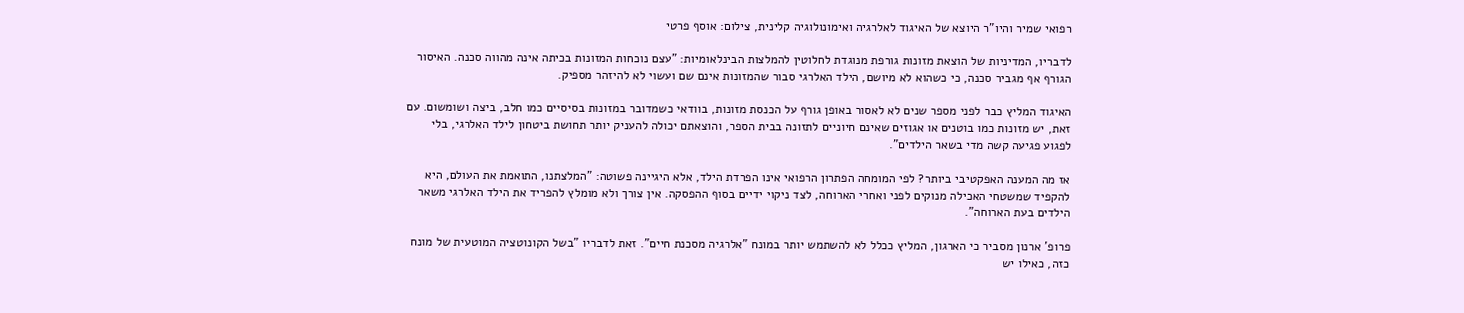רפואי שמיר והיו"ר היוצא של האיגוד לאלרגיה ואימונולוגיה קלינית, צילום: אוסף פרטי

לדבריו, המדיניות של הוצאת מזונות גורפת מנוגדת לחלוטין להמלצות הבינלאומיות: "עצם נוכחות המזונות בכיתה אינה מהווה סכנה. האיסור הגורף אף מגביר סכנה, כי כשהוא לא מיושם, הילד האלרגי סבור שהמזונות אינם שם ועשוי לא להיזהר מספיק.

האיגוד המליץ כבר לפני מספר שנים לא לאסור באופן גורף על הכנסת מזונות, בוודאי כשמדובר במזונות בסיסיים כמו חלב, ביצה ושומשום. עם זאת, יש מזונות כמו בוטנים או אגוזים שאינם חיוניים לתזונה בבית הספר, והוצאתם יכולה להעניק יותר תחושת ביטחון לילד האלרגי, בלי לפגוע פגיעה קשה מדי בשאר הילדים".

אז מה המענה האפקטיבי ביותר? לפי המומחה הפתרון הרפואי אינו הפרדת הילד, אלא היגיינה פשוטה: "המלצתנו, התואמת את העולם, היא להקפיד שמשטחי האכילה מנוקים לפני ואחרי הארוחה, לצד ניקוי ידיים בסוף ההפסקה. אין צורך ולא מומלץ להפריד את הילד האלרגי משאר הילדים בעת הארוחה".

פרופ' ארנון מסביר כי הארגון, המליץ ככלל לא להשתמש יותר במונח "אלרגיה מסכנת חיים". זאת לדבריו "בשל הקונוטציה המוטעית של מונח כזה, כאילו יש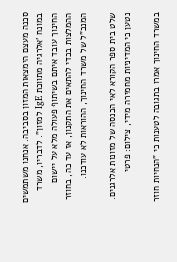סכנה מעצם הימצאות המזון בסביבה. אנחנו משתמשים במונח 'אלרגיה מתווכת IgE למזון". לדבריו, משרד החינוך עובד איתם בשיתוף פעולה מלא על יישום ההמלצות בכדי להתאים את התקנון, אז עד כה, בחוזר המנכ"ל של משרד החינוך, ההוראות לא עודכנו.

שלט בית ספר הקורא לאי הכנסה של מזונות אלרגנים. נטען כי המדיניות מחמירה מידי, צילום: פרטי

במשרד החינוך אמרו בתגובה לטענות כי "הנחיות חוזר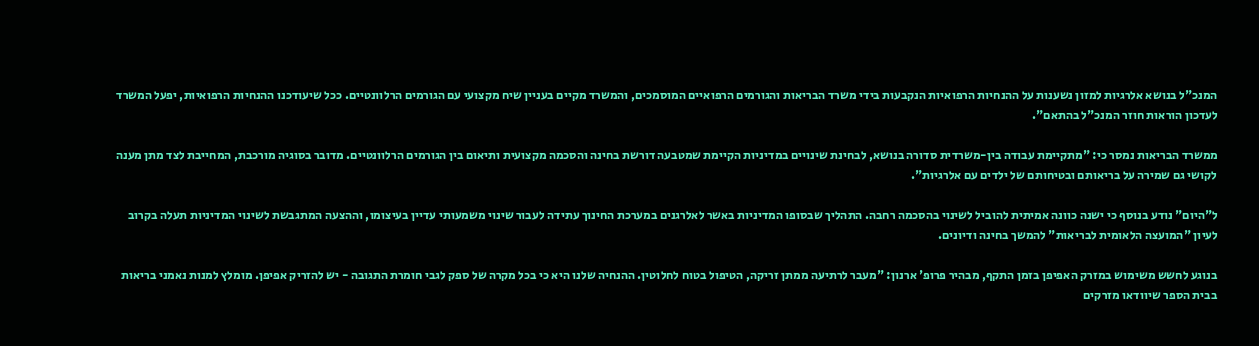המנכ"ל בנושא אלרגיות למזון נשענות על ההנחיות הרפואיות הנקבעות בידי משרד הבריאות והגורמים הרפואיים המוסמכים, והמשרד מקיים בעניין שיח מקצועי עם הגורמים הרלוונטיים. ככל שיעודכנו ההנחיות הרפואיות, יפעל המשרד לעדכון הוראות חוזר המנכ"ל בהתאם".

ממשרד הבריאות נמסר כי: "מתקיימת עבודה בין-משרדית סדורה בנושא, לבחינת שינויים במדיניות הקיימת שמטבעה דורשת בחינה והסכמה מקצועית ותיאום בין הגורמים הרלוונטיים. מדובר בסוגיה מורכבת, המחייבת לצד מתן מענה לקושי גם שמירה על בריאותם ובטיחותם של ילדים עם אלרגיות".

ל"היום" נודע בנוסף כי ישנה כוונה אמיתית להוביל לשינוי בהסכמה רחבה. התהליך שבסופו המדיניות באשר לאלרגנים במערכת החינוך עתידה לעבור שינוי משמעותי עדיין בעיצומו, וההצעה המתגבשת לשינוי המדיניות תעלה בקרוב לעיון "המועצה הלאומית לבריאות" להמשך בחינה ודיונים.

בנוגע לחשש משימוש במזרק האפיפן בזמן התקף, מבהיר פרופ' ארנון: "מעבר לרתיעה ממתן זריקה, הטיפול בטוח לחלוטין. ההנחיה שלנו היא כי בכל מקרה של ספק לגבי חומרת התגובה - יש להזריק אפיפן. מומלץ למנות נאמני בריאות בבית הספר שיוודאו מזרקים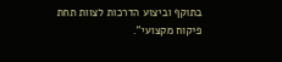בתוקף וביצוע הדרכות לצוות תחת פיקוח מקצועי".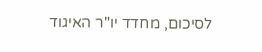לסיכום, מחדד יו"ר האיגוד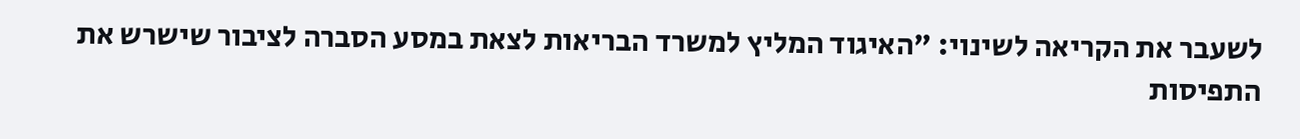לשעבר את הקריאה לשינוי: "האיגוד המליץ למשרד הבריאות לצאת במסע הסברה לציבור שישרש את התפיסות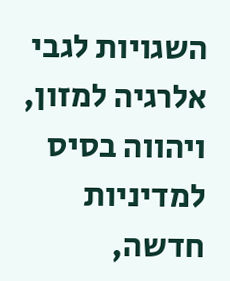השגויות לגבי אלרגיה למזון, ויהווה בסיס למדיניות חדשה,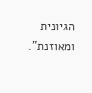הגיונית ומאוזנת".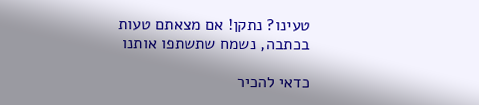טעינו? נתקן! אם מצאתם טעות בכתבה, נשמח שתשתפו אותנו

כדאי להכיר